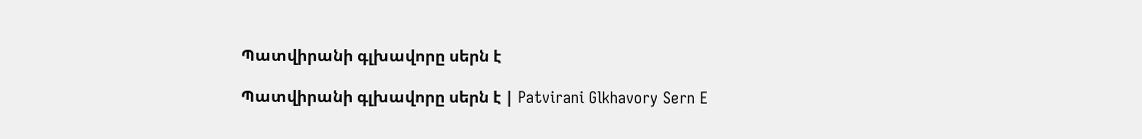Պատվիրանի գլխավորը սերն է

Պատվիրանի գլխավորը սերն է | Patvirani Glkhavory Sern E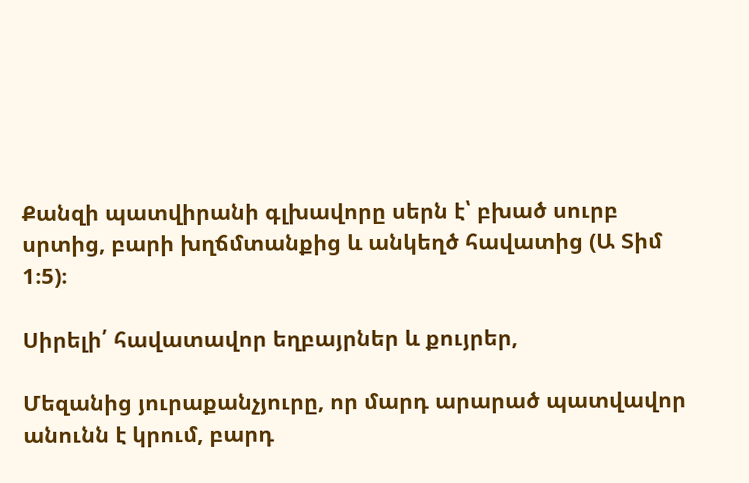Քանզի պատվիրանի գլխավորը սերն է՝ բխած սուրբ սրտից, բարի խղճմտանքից և անկեղծ հավատից (Ա Տիմ 1։5)։

Սիրելի՛ հավատավոր եղբայրներ և քույրեր,

Մեզանից յուրաքանչյուրը, որ մարդ արարած պատվավոր անունն է կրում, բարդ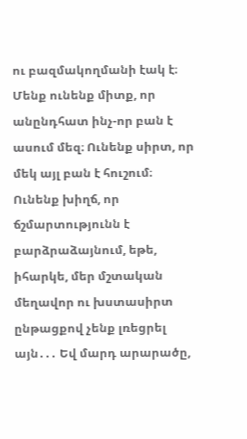ու բազմակողմանի էակ է։ Մենք ունենք միտք, որ անընդհատ ինչ-որ բան է ասում մեզ։ Ունենք սիրտ, որ մեկ այլ բան է հուշում։ Ունենք խիղճ, որ ճշմարտությունն է բարձրաձայնում, եթե, իհարկե, մեր մշտական մեղավոր ու խստասիրտ ընթացքով չենք լռեցրել այն․․․ Եվ մարդ արարածը,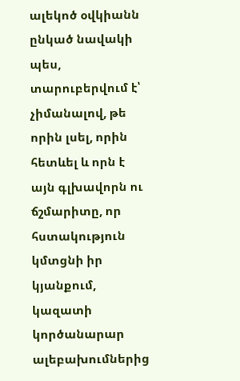ալեկոծ օվկիանն ընկած նավակի պես, տարուբերվում է՝ չիմանալով, թե որին լսել, որին հետևել և որն է այն գլխավորն ու ճշմարիտը, որ հստակություն կմտցնի իր կյանքում, կազատի կործանարար ալեբախումներից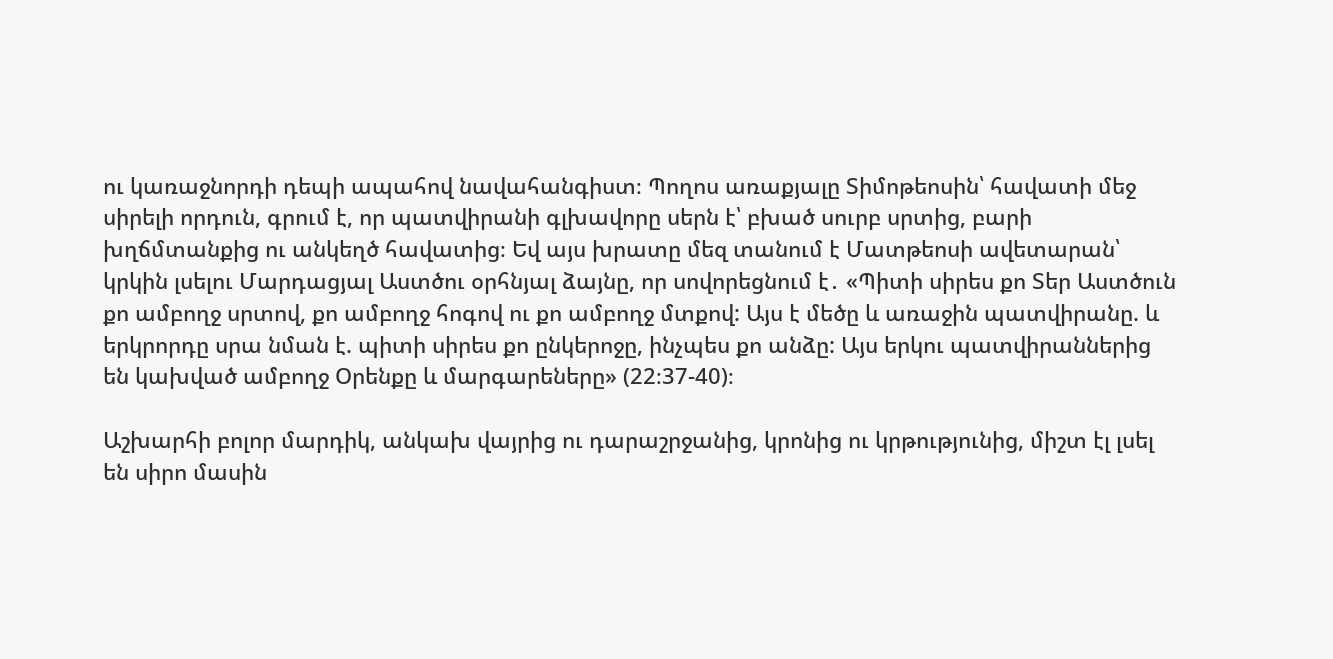ու կառաջնորդի դեպի ապահով նավահանգիստ։ Պողոս առաքյալը Տիմոթեոսին՝ հավատի մեջ սիրելի որդուն, գրում է, որ պատվիրանի գլխավորը սերն է՝ բխած սուրբ սրտից, բարի խղճմտանքից ու անկեղծ հավատից։ Եվ այս խրատը մեզ տանում է Մատթեոսի ավետարան՝ կրկին լսելու Մարդացյալ Աստծու օրհնյալ ձայնը, որ սովորեցնում է․ «Պիտի սիրես քո Տեր Աստծուն քո ամբողջ սրտով, քո ամբողջ հոգով ու քո ամբողջ մտքով: Այս է մեծը և առաջին պատվիրանը. և երկրորդը սրա նման է. պիտի սիրես քո ընկերոջը, ինչպես քո անձը: Այս երկու պատվիրաններից են կախված ամբողջ Օրենքը և մարգարեները» (22։37-40)։

Աշխարհի բոլոր մարդիկ, անկախ վայրից ու դարաշրջանից, կրոնից ու կրթությունից, միշտ էլ լսել են սիրո մասին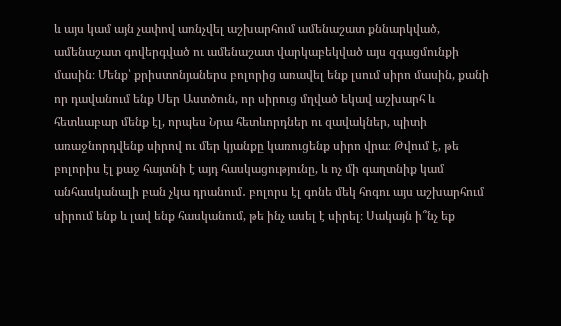և այս կամ այն չափով առնչվել աշխարհում ամենաշատ քննարկված, ամենաշատ գովերգված ու ամենաշատ վարկաբեկված այս զգացմունքի մասին։ Մենք՝ քրիստոնյաներս բոլորից առավել ենք լսում սիրո մասին, քանի որ դավանում ենք Սեր Աստծուն, որ սիրուց մղված եկավ աշխարհ և հետևաբար մենք էլ, որպես Նրա հետևորդներ ու զավակներ, պիտի առաջնորդվենք սիրով ու մեր կյանքը կառուցենք սիրո վրա։ Թվում է, թե բոլորիս էլ քաջ հայտնի է այդ հասկացությունը, և ոչ մի գաղտնիք կամ անհասկանալի բան չկա դրանում․ բոլորս էլ գոնե մեկ հոգու այս աշխարհում սիրում ենք և լավ ենք հասկանում, թե ինչ ասել է սիրել։ Սակայն ի՞նչ եք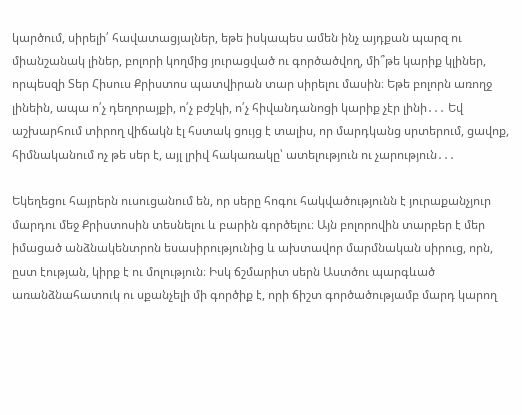կարծում, սիրելի՛ հավատացյալներ, եթե իսկապես ամեն ինչ այդքան պարզ ու միանշանակ լիներ, բոլորի կողմից յուրացված ու գործածվող, մի՞թե կարիք կլիներ, որպեսզի Տեր Հիսուս Քրիստոս պատվիրան տար սիրելու մասին։ Եթե բոլորն առողջ լինեին, ապա ո՛չ դեղորայքի, ո՛չ բժշկի, ո՛չ հիվանդանոցի կարիք չէր լինի․․․ Եվ աշխարհում տիրող վիճակն էլ հստակ ցույց է տալիս, որ մարդկանց սրտերում, ցավոք, հիմնականում ոչ թե սեր է, այլ լրիվ հակառակը՝ ատելություն ու չարություն․․․

Եկեղեցու հայրերն ուսուցանում են, որ սերը հոգու հակվածությունն է յուրաքանչյուր մարդու մեջ Քրիստոսին տեսնելու և բարին գործելու։ Այն բոլորովին տարբեր է մեր իմացած անձնակենտրոն եսասիրությունից և ախտավոր մարմնական սիրուց, որն, ըստ էության, կիրք է ու մոլություն։ Իսկ ճշմարիտ սերն Աստծու պարգևած առանձնահատուկ ու սքանչելի մի գործիք է, որի ճիշտ գործածությամբ մարդ կարող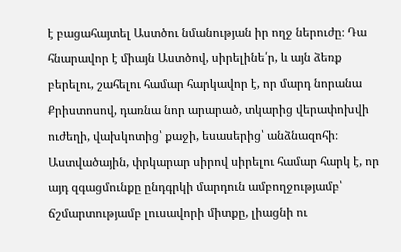է բացահայտել Աստծու նմանության իր ողջ ներուժը։ Դա հնարավոր է միայն Աստծով, սիրելինե՛ր, և այն ձեռք բերելու, շահելու համար հարկավոր է, որ մարդ նորանա Քրիստոսով, դառնա նոր արարած, տկարից վերափոխվի ուժեղի, վախկոտից՝ քաջի, եսասերից՝ անձնազոհի։ Աստվածային, փրկարար սիրով սիրելու համար հարկ է, որ այդ զգացմունքը ընդգրկի մարդուն ամբողջությամբ՝ ճշմարտությամբ լուսավորի միտքը, լիացնի ու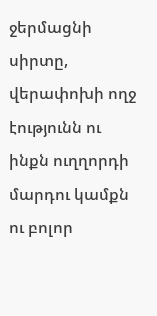ջերմացնի սիրտը, վերափոխի ողջ էությունն ու ինքն ուղղորդի մարդու կամքն ու բոլոր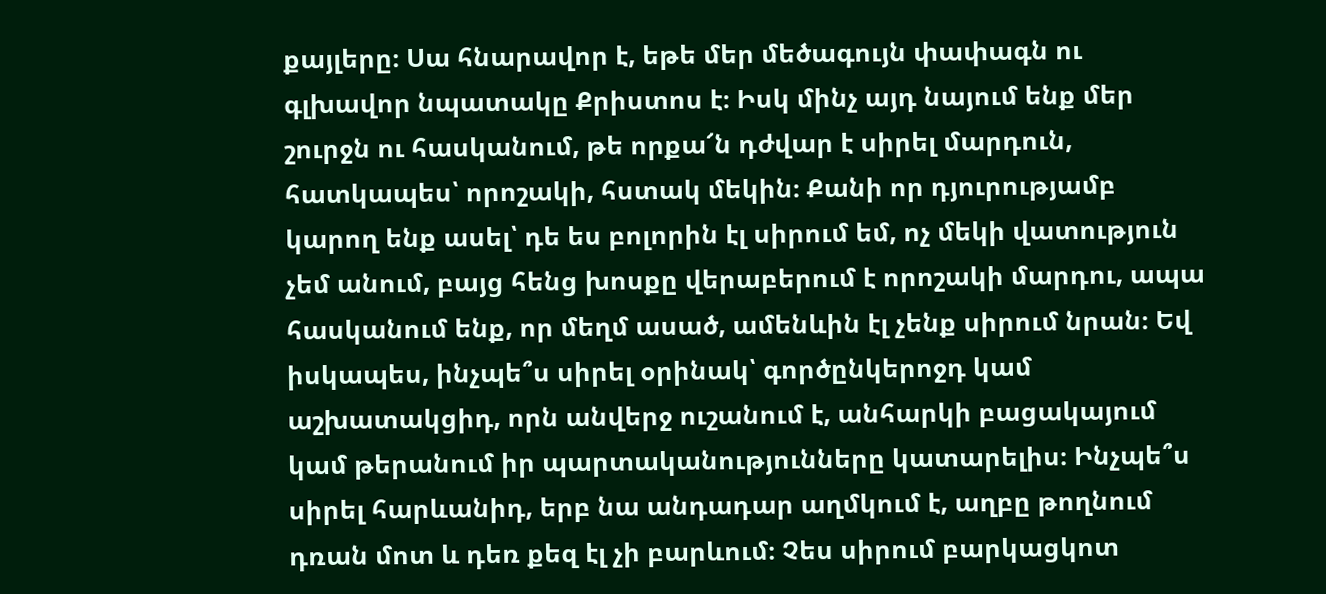քայլերը։ Սա հնարավոր է, եթե մեր մեծագույն փափագն ու գլխավոր նպատակը Քրիստոս է։ Իսկ մինչ այդ նայում ենք մեր շուրջն ու հասկանում, թե որքա՜ն դժվար է սիրել մարդուն, հատկապես՝ որոշակի, հստակ մեկին։ Քանի որ դյուրությամբ կարող ենք ասել՝ դե ես բոլորին էլ սիրում եմ, ոչ մեկի վատություն չեմ անում, բայց հենց խոսքը վերաբերում է որոշակի մարդու, ապա հասկանում ենք, որ մեղմ ասած, ամենևին էլ չենք սիրում նրան։ Եվ իսկապես, ինչպե՞ս սիրել օրինակ՝ գործընկերոջդ կամ աշխատակցիդ, որն անվերջ ուշանում է, անհարկի բացակայում կամ թերանում իր պարտականությունները կատարելիս։ Ինչպե՞ս սիրել հարևանիդ, երբ նա անդադար աղմկում է, աղբը թողնում դռան մոտ և դեռ քեզ էլ չի բարևում։ Չես սիրում բարկացկոտ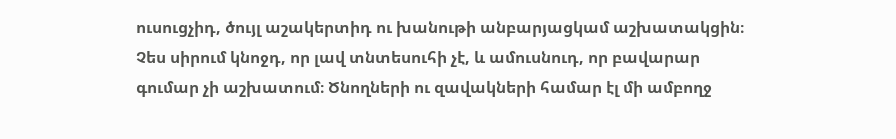ուսուցչիդ, ծույլ աշակերտիդ ու խանութի անբարյացկամ աշխատակցին։ Չես սիրում կնոջդ, որ լավ տնտեսուհի չէ, և ամուսնուդ, որ բավարար գումար չի աշխատում։ Ծնողների ու զավակների համար էլ մի ամբողջ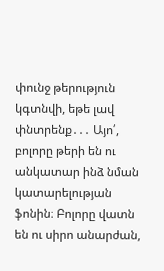փունջ թերություն կգտնվի, եթե լավ փնտրենք․․․ Այո՛, բոլորը թերի են ու անկատար ինձ նման կատարելության ֆոնին։ Բոլորը վատն են ու սիրո անարժան,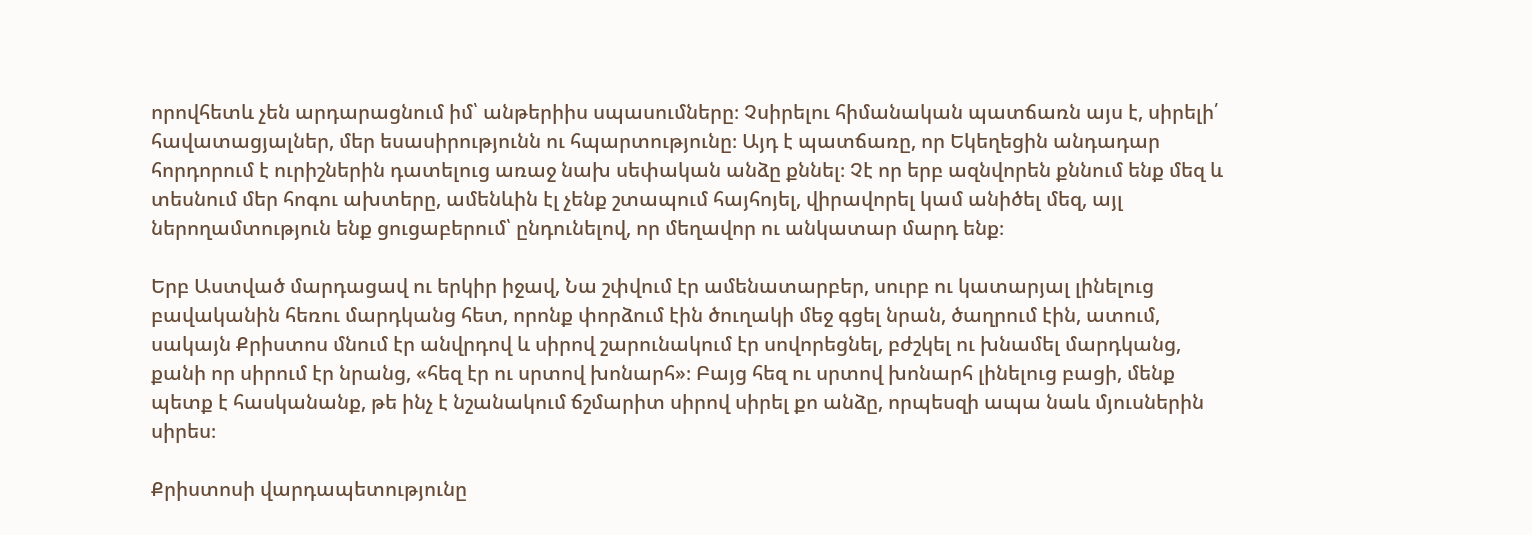որովհետև չեն արդարացնում իմ՝ անթերիիս սպասումները։ Չսիրելու հիմանական պատճառն այս է, սիրելի՛ հավատացյալներ, մեր եսասիրությունն ու հպարտությունը։ Այդ է պատճառը, որ Եկեղեցին անդադար հորդորում է ուրիշներին դատելուց առաջ նախ սեփական անձը քննել։ Չէ որ երբ ազնվորեն քննում ենք մեզ և տեսնում մեր հոգու ախտերը, ամենևին էլ չենք շտապում հայհոյել, վիրավորել կամ անիծել մեզ, այլ ներողամտություն ենք ցուցաբերում՝ ընդունելով, որ մեղավոր ու անկատար մարդ ենք։

Երբ Աստված մարդացավ ու երկիր իջավ, Նա շփվում էր ամենատարբեր, սուրբ ու կատարյալ լինելուց բավականին հեռու մարդկանց հետ, որոնք փորձում էին ծուղակի մեջ գցել նրան, ծաղրում էին, ատում, սակայն Քրիստոս մնում էր անվրդով և սիրով շարունակում էր սովորեցնել, բժշկել ու խնամել մարդկանց, քանի որ սիրում էր նրանց, «հեզ էր ու սրտով խոնարհ»։ Բայց հեզ ու սրտով խոնարհ լինելուց բացի, մենք պետք է հասկանանք, թե ինչ է նշանակում ճշմարիտ սիրով սիրել քո անձը, որպեսզի ապա նաև մյուսներին սիրես։

Քրիստոսի վարդապետությունը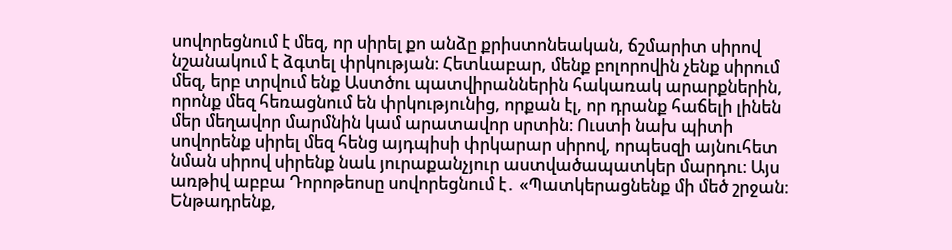սովորեցնում է մեզ, որ սիրել քո անձը քրիստոնեական, ճշմարիտ սիրով նշանակում է ձգտել փրկության։ Հետևաբար, մենք բոլորովին չենք սիրում մեզ, երբ տրվում ենք Աստծու պատվիրաններին հակառակ արարքներին, որոնք մեզ հեռացնում են փրկությունից, որքան էլ, որ դրանք հաճելի լինեն մեր մեղավոր մարմնին կամ արատավոր սրտին։ Ուստի նախ պիտի սովորենք սիրել մեզ հենց այդպիսի փրկարար սիրով, որպեսզի այնուհետ նման սիրով սիրենք նաև յուրաքանչյուր աստվածապատկեր մարդու։ Այս առթիվ աբբա Դորոթեոսը սովորեցնում է․ «Պատկերացնենք մի մեծ շրջան։ Ենթադրենք,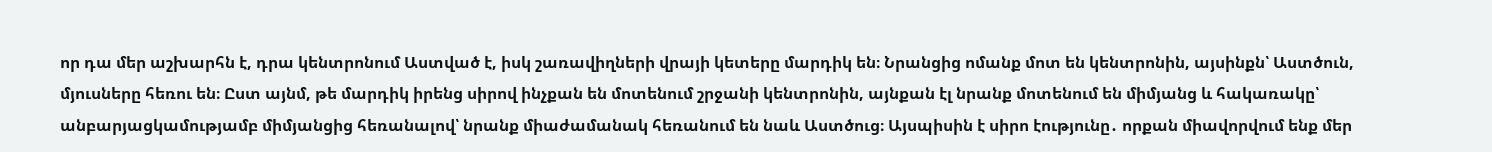որ դա մեր աշխարհն է, դրա կենտրոնում Աստված է, իսկ շառավիղների վրայի կետերը մարդիկ են։ Նրանցից ոմանք մոտ են կենտրոնին, այսինքն՝ Աստծուն, մյուսները հեռու են։ Ըստ այնմ, թե մարդիկ իրենց սիրով ինչքան են մոտենում շրջանի կենտրոնին, այնքան էլ նրանք մոտենում են միմյանց և հակառակը՝ անբարյացկամությամբ միմյանցից հեռանալով՝ նրանք միաժամանակ հեռանում են նաև Աստծուց։ Այսպիսին է սիրո էությունը․ որքան միավորվում ենք մեր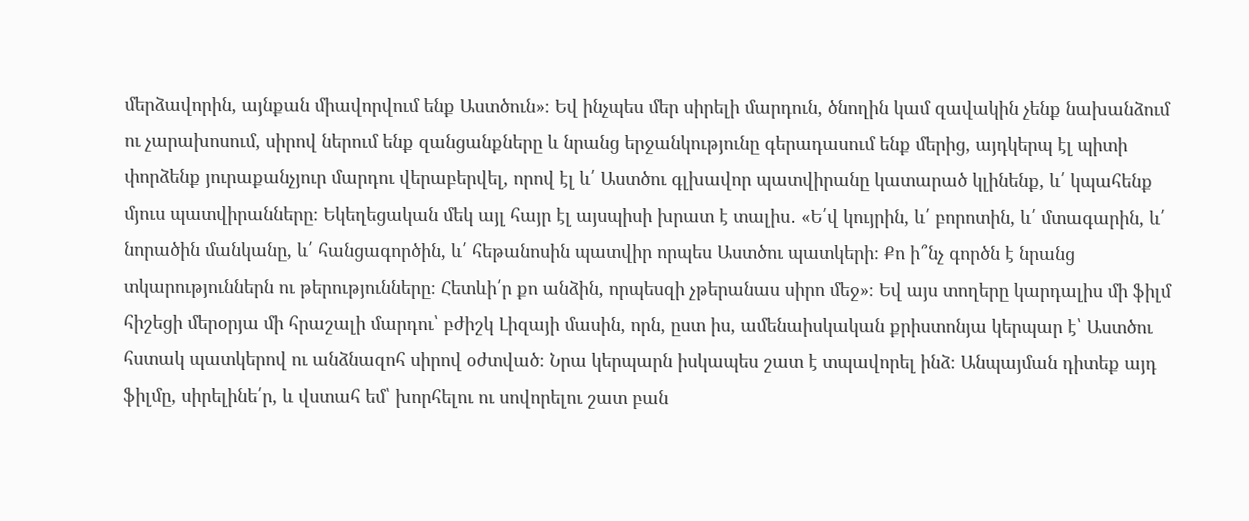մերձավորին, այնքան միավորվում ենք Աստծուն»։ Եվ ինչպես մեր սիրելի մարդուն, ծնողին կամ զավակին չենք նախանձում ու չարախոսում, սիրով ներում ենք զանցանքները և նրանց երջանկությունը գերադասում ենք մերից, այդկերպ էլ պիտի փորձենք յուրաքանչյուր մարդու վերաբերվել, որով էլ և՛ Աստծու գլխավոր պատվիրանը կատարած կլինենք, և՛ կպահենք մյուս պատվիրանները։ Եկեղեցական մեկ այլ հայր էլ այսպիսի խրատ է տալիս․ «Ե՛վ կույրին, և՛ բորոտին, և՛ մտագարին, և՛ նորածին մանկանը, և՛ հանցագործին, և՛ հեթանոսին պատվիր որպես Աստծու պատկերի։ Քո ի՞նչ գործն է նրանց տկարություններն ու թերությունները։ Հետևի՛ր քո անձին, որպեսզի չթերանաս սիրո մեջ»։ Եվ այս տողերը կարդալիս մի ֆիլմ հիշեցի մերօրյա մի հրաշալի մարդու՝ բժիշկ Լիզայի մասին, որն, ըստ իս, ամենաիսկական քրիստոնյա կերպար է՝ Աստծու հստակ պատկերով ու անձնազոհ սիրով օժտված։ Նրա կերպարն իսկապես շատ է տպավորել ինձ։ Անպայման դիտեք այդ ֆիլմը, սիրելինե՛ր, և վստահ եմ՝ խորհելու ու սովորելու շատ բան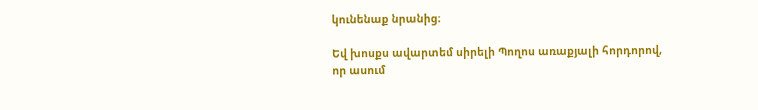կունենաք նրանից։

Եվ խոսքս ավարտեմ սիրելի Պողոս առաքյալի հորդորով, որ ասում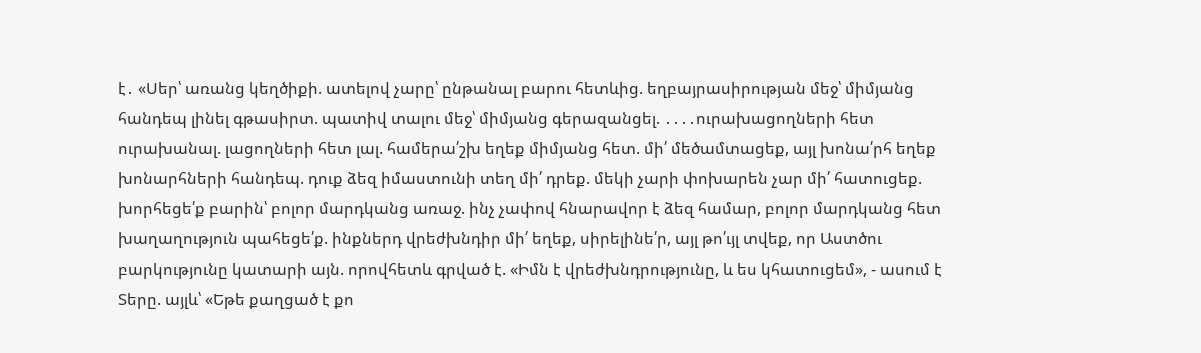է․ «Սեր՝ առանց կեղծիքի. ատելով չարը՝ ընթանալ բարու հետևից. եղբայրասիրության մեջ՝ միմյանց հանդեպ լինել գթասիրտ. պատիվ տալու մեջ՝ միմյանց գերազանցել. ․․․․ուրախացողների հետ ուրախանալ. լացողների հետ լալ. համերա՛շխ եղեք միմյանց հետ. մի՛ մեծամտացեք, այլ խոնա՛րհ եղեք խոնարհների հանդեպ. դուք ձեզ իմաստունի տեղ մի՛ դրեք. մեկի չարի փոխարեն չար մի՛ հատուցեք. խորհեցե՛ք բարին՝ բոլոր մարդկանց առաջ. ինչ չափով հնարավոր է ձեզ համար, բոլոր մարդկանց հետ խաղաղություն պահեցե՛ք. ինքներդ վրեժխնդիր մի՛ եղեք, սիրելինե՛ր, այլ թո՛ւյլ տվեք, որ Աստծու բարկությունը կատարի այն. որովհետև գրված է. «Իմն է վրեժխնդրությունը, և ես կհատուցեմ», - ասում է Տերը. այլև՝ «Եթե քաղցած է քո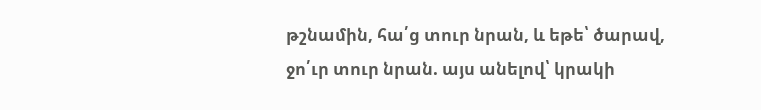թշնամին, հա՛ց տուր նրան, և եթե՝ ծարավ, ջո՛ւր տուր նրան. այս անելով՝ կրակի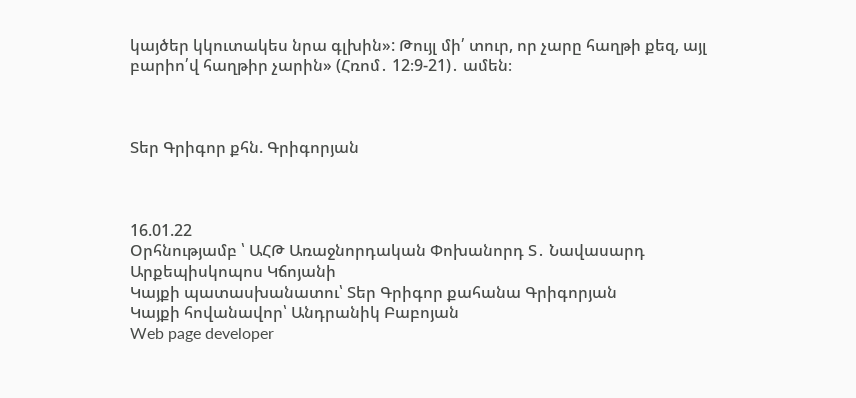կայծեր կկուտակես նրա գլխին»: Թույլ մի՛ տուր, որ չարը հաղթի քեզ, այլ բարիո՛վ հաղթիր չարին» (Հռոմ․ 12։9-21)․ ամեն։



Տեր Գրիգոր քհն. Գրիգորյան



16.01.22
Օրհնությամբ ՝ ԱՀԹ Առաջնորդական Փոխանորդ Տ․ Նավասարդ Արքեպիսկոպոս Կճոյանի
Կայքի պատասխանատու՝ Տեր Գրիգոր քահանա Գրիգորյան
Կայքի հովանավոր՝ Անդրանիկ Բաբոյան
Web page developer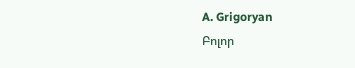A. Grigoryan
Բոլոր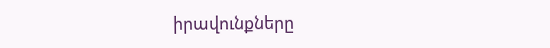իրավունքները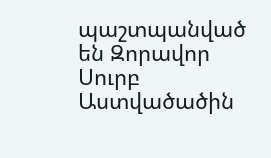պաշտպանված են Զորավոր Սուրբ Աստվածածին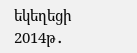եկեղեցի 2014թ․